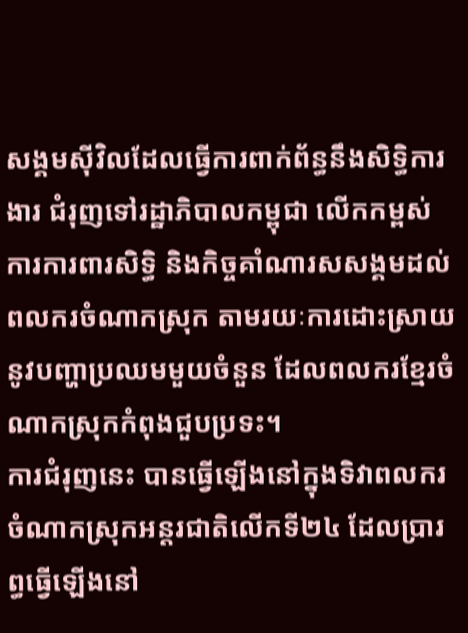សង្គមស៊ីវិលដែលធ្វើការពាក់ព័ន្ធនឹងសិទ្ធិការងារ ជំរុញទៅរដ្ឋាភិបាលកម្ពុជា លើកកម្ពស់ការការពារសិទ្ធិ និងកិច្ចគាំណារសសង្គមដល់ពលករចំណាកស្រុក តាមរយៈការដោះស្រាយនូវបញ្ហាប្រឈមមួយចំនួន ដែលពលករខ្មែរចំណាកស្រុកកំពុងជួបប្រទះ។
ការជំរុញនេះ បានធ្វើឡើងនៅក្នុងទិវាពលករចំណាកស្រុកអន្តរជាតិលើកទី២៤ ដែលប្រារព្ធធ្វើឡើងនៅ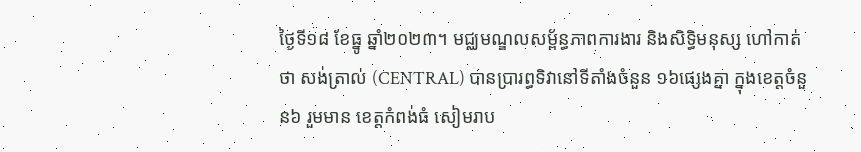ថ្ងៃទី១៨ ខែធ្នូ ឆ្នាំ២០២៣។ មជ្ឈមណ្ឌលសម្ព័ន្ធភាពការងារ និងសិទ្ធិមនុស្ស ហៅកាត់ថា សង់ត្រាល់ (CENTRAL) បានប្រារព្ធទិវានៅទីតាំងចំនួន ១៦ផ្សេងគ្នា ក្នុងខេត្តចំនួន៦ រួមមាន ខេត្តកំពង់ធំ សៀមរាប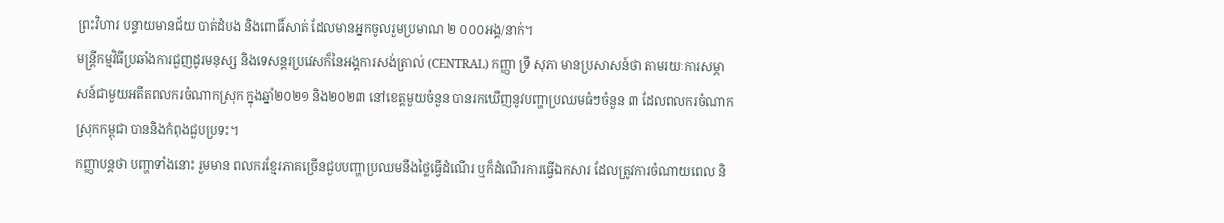ព្រះវិហារ បន្ទាយមានជ័យ បាត់ដំបង និងពោធិ៍សាត់ ដែលមានអ្នកចូលរួមប្រមាណ ២ ០០០អង្គ/នាក់។
មន្ត្រីកម្មវិធីប្រឆាំងការជួញដូរមនុស្ស និងទេសន្តរប្រវេសក៏នៃអង្គការសង់ត្រាល់ (CENTRAL) កញ្ញា ទ្រី សុភា មានប្រសាសន៍ថា តាមរយៈការសម្ភាសន៍ជាមួយអតីតពលករចំណាកស្រុក ក្នុងឆ្នាំ២០២១ និង២០២៣ នៅខេត្តមួយចំនួន បានរកឃើញនូវបញ្ហាប្រឈមធំៗចំនួន ៣ ដែលពលករចំណាកស្រុកកម្ពុជា បាននិងកំពុងជួបប្រទះ។
កញ្ញាបន្តថា បញ្ហាទាំងនោះ រួមមាន ពលករខ្មែរភាគច្រើនជួបបញ្ហាប្រឈមនឹងថ្លៃធ្វើដំណើរ ឬក៏ដំណើរការធ្វើឯកសារ ដែលត្រូវការចំណាយពេល និ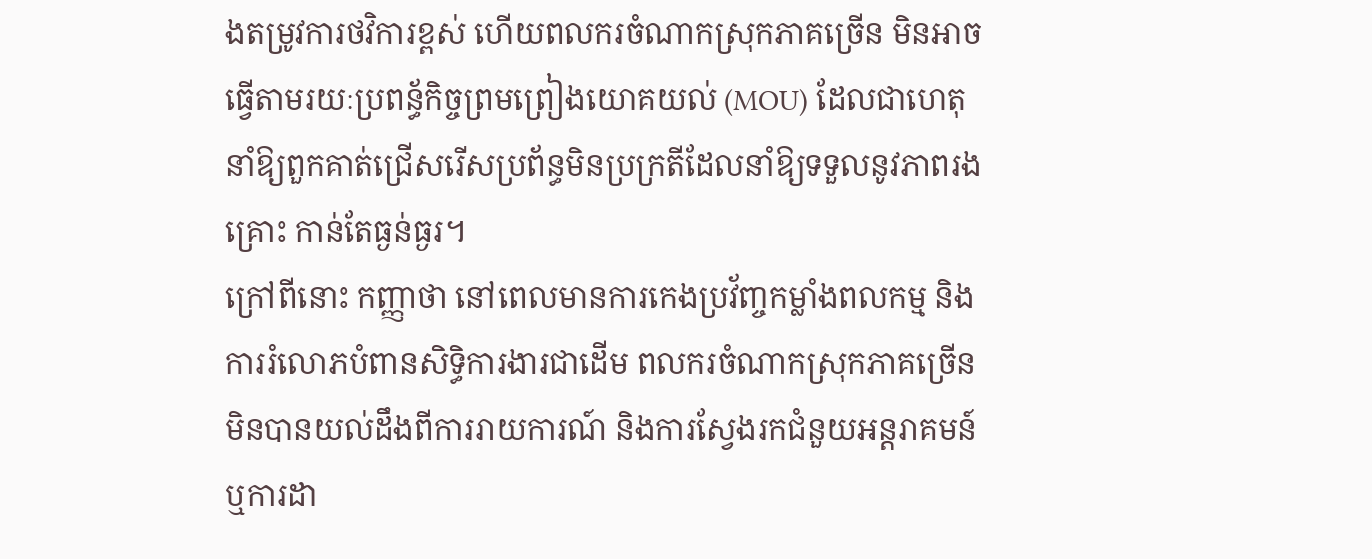ងតម្រូវការថវិការខ្ពស់ ហើយពលករចំណាកស្រុកភាគច្រើន មិនអាចធ្វើតាមរយៈប្រពន្ធ័កិច្ចព្រមព្រៀងយោគយល់ (MOU) ដែលជាហេតុនាំឱ្យពួកគាត់ជ្រើសរើសប្រព័ន្ធមិនប្រក្រតីដែលនាំឱ្យទទួលនូវភាពរងគ្រោះ កាន់តែធ្ងន់ធ្ងរ។
ក្រៅពីនោះ កញ្ញាថា នៅពេលមានការកេងប្រវ័ញ្ចកម្លាំងពលកម្ម និងការរំលោភបំពានសិទ្ធិការងារជាដើម ពលករចំណាកស្រុកភាគច្រើន មិនបានយល់ដឹងពីការរាយការណ៍ និងការស្វែងរកជំនួយអន្តរាគមន៍ ឬការដា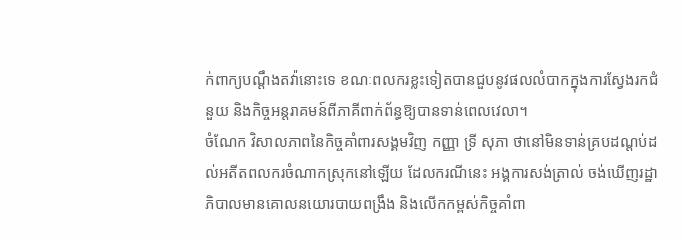ក់ពាក្យបណ្តឹងតវ៉ានោះទេ ខណៈពលករខ្លះទៀតបានជួបនូវផលលំបាកក្នុងការស្វែងរកជំនួយ និងកិច្ចអន្តរាគមន៍ពីភាគីពាក់ព័ន្ធឱ្យបានទាន់ពេលវេលា។
ចំណែក វិសាលភាពនៃកិច្ចគាំពារសង្គមវិញ កញ្ញា ទ្រី សុភា ថានៅមិនទាន់គ្របដណ្តប់ដល់អតីតពលករចំណាកស្រុកនៅឡើយ ដែលករណីនេះ អង្គការសង់ត្រាល់ ចង់ឃើញរដ្ឋាភិបាលមានគោលនយោរបាយពង្រឹង និងលើកកម្ពស់កិច្ចគាំពា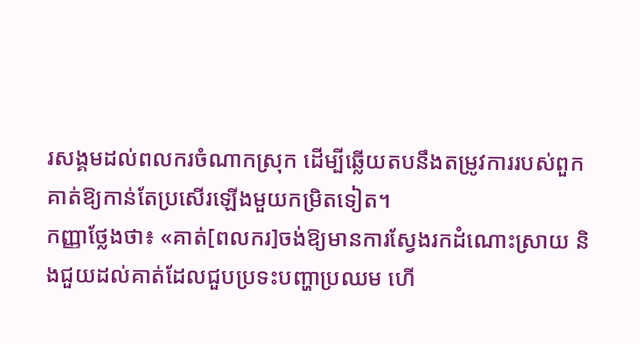រសង្គមដល់ពលករចំណាកស្រុក ដើម្បីឆ្លើយតបនឹងតម្រូវការរបស់ពួកគាត់ឱ្យកាន់តែប្រសើរឡើងមួយកម្រិតទៀត។
កញ្ញាថ្លែងថា៖ «គាត់[ពលករ]ចង់ឱ្យមានការស្វែងរកដំណោះស្រាយ និងជួយដល់គាត់ដែលជួបប្រទះបញ្ហាប្រឈម ហើ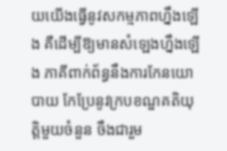យយើងធ្វើនូវសកម្មភាពហ្នឹងឡើង គឺដើម្បីឱ្យមានសំឡេងហ្នឹងឡើង ភាគីពាក់ព័ន្ធនឹងការកែនយោបាយ កែប្រែនូវក្របខណ្ឌគតិយុត្តិមួយចំនួន ចឹងជារួម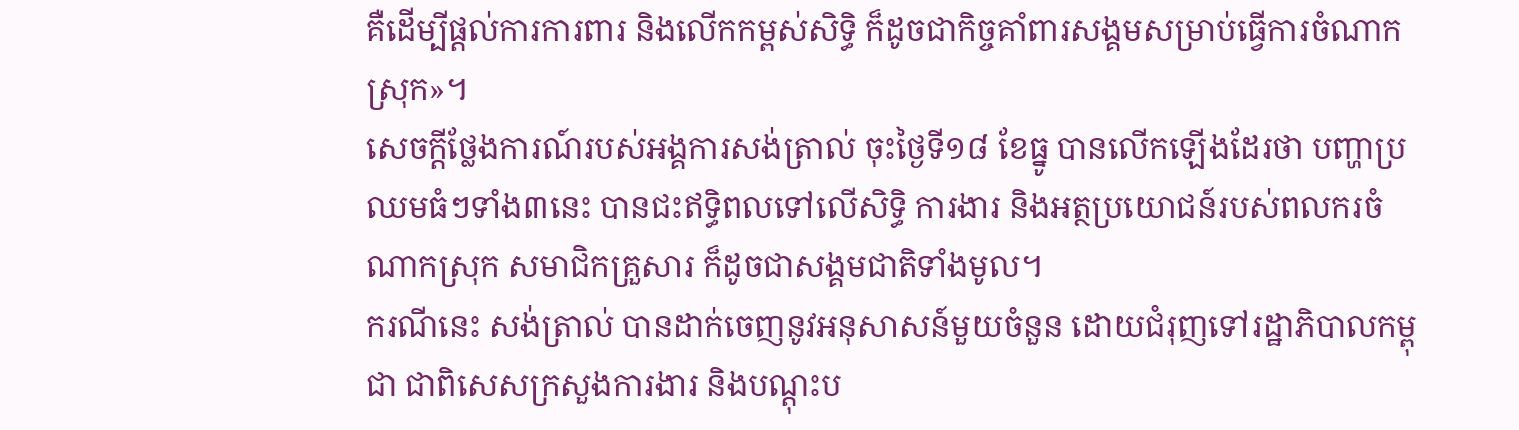គឺដើម្បីផ្តល់ការការពារ និងលើកកម្ពស់សិទ្ធិ ក៏ដូចជាកិច្ចគាំពារសង្គមសម្រាប់ធ្វើការចំណាកស្រុក»។
សេចក្តីថ្លែងការណ៍របស់អង្គការសង់ត្រាល់ ចុះថ្ងៃទី១៨ ខែធ្នូ បានលើកឡើងដែរថា បញ្ហាប្រឈមធំៗទាំង៣នេះ បានជះឥទ្ធិពលទៅលើសិទ្ធិ ការងារ និងអត្ថប្រយោជន៍របស់ពលករចំណាកស្រុក សមាជិកគ្រួសារ ក៏ដូចជាសង្គមជាតិទាំងមូល។
ករណីនេះ សង់ត្រាល់ បានដាក់ចេញនូវអនុសាសន៍មួយចំនួន ដោយជំរុញទៅរដ្ឋាភិបាលកម្ពុជា ជាពិសេសក្រសួងការងារ និងបណ្តុះប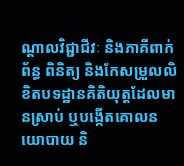ណ្តាលវិជ្ជាជីវៈ និងភាគីពាក់ព័ន្ធ ពិនិត្យ និងកែសម្រួលលិខិតបទដ្ឋានគិតិយុត្តដែលមានស្រាប់ ឬបង្កើតគោលនយោបាយ និ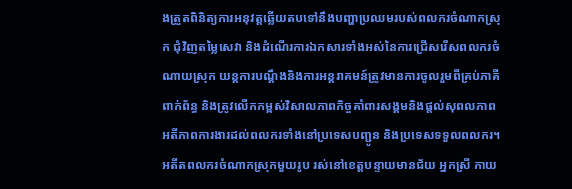ងត្រួតពិនិត្យការអនុវត្តឆ្លើយតបទៅនឹងបញ្ហាប្រឈមរបស់ពលករចំណាកស្រុក ជុំវិញតម្លៃសេវា និងដំណើរការឯកសារទាំងអស់នៃការជ្រើសរើសពលករចំណាយស្រុក យន្តការបណ្តឹងនិងការអន្តរាគមន៍ត្រូវមានការចូលរួមពីគ្រប់ភាគីពាក់ព័ន្ធ និងត្រូវលើកកម្ពស់វិសាលភាពកិច្ចគាំពារសង្គមនិងផ្តល់សុពលភាពអតីភាពការងារដល់ពលករទាំងនៅប្រទេសបញ្ជូន និងប្រទេសទទួលពលករ។
អតីតពលករចំណាកស្រុកមួយរូប រស់នៅខេត្តបន្ទាយមានជ័យ អ្នកស្រី កាយ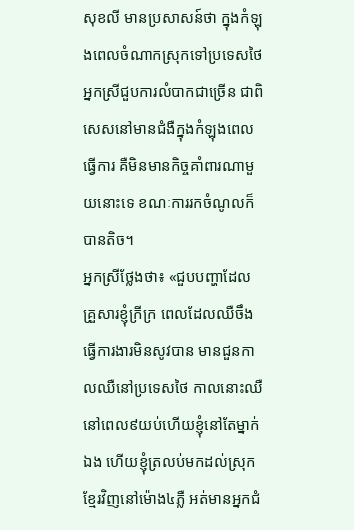សុខលី មានប្រសាសន៍ថា ក្នុងកំឡុងពេលចំណាកស្រុកទៅប្រទេសថៃ អ្នកស្រីជួបការលំបាកជាច្រើន ជាពិសេសនៅមានជំងឺក្នុងកំឡុងពេលធ្វើការ គឺមិនមានកិច្ចគាំពារណាមួយនោះទេ ខណៈការរកចំណូលក៏បានតិច។
អ្នកស្រីថ្លែងថា៖ «ជួបបញ្ហាដែលគ្រួសារខ្ញុំក្រីក្រ ពេលដែលឈឺចឹង ធ្វើការងារមិនសូវបាន មានជួនកាលឈឺនៅប្រទេសថៃ កាលនោះឈឺនៅពេល៩យប់ហើយខ្ញុំនៅតែម្នាក់ឯង ហើយខ្ញុំត្រលប់មកដល់ស្រុកខ្មែរវិញនៅម៉ោង៤ភ្លឺ អត់មានអ្នកជំ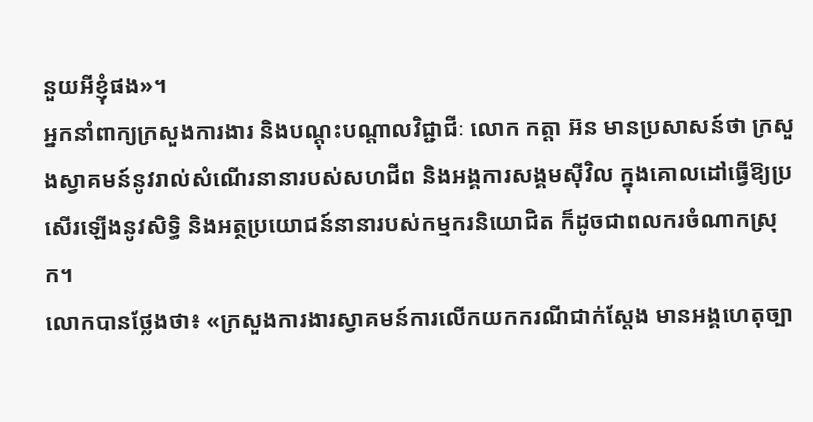នួយអីខ្ញុំផង»។
អ្នកនាំពាក្យក្រសួងការងារ និងបណ្តុះបណ្តាលវិជ្ជាជីៈ លោក កត្តា អ៊ន មានប្រសាសន៍ថា ក្រសួងស្វាគមន៍នូវរាល់សំណើរនានារបស់សហជីព និងអង្គការសង្គមស៊ីវិល ក្នុងគោលដៅធ្វើឱ្យប្រសើរឡើងនូវសិទ្ធិ និងអត្ថប្រយោជន៍នានារបស់កម្មករនិយោជិត ក៏ដូចជាពលករចំណាកស្រុក។
លោកបានថ្លែងថា៖ «ក្រសួងការងារស្វាគមន៍ការលើកយកករណីជាក់ស្តែង មានអង្គហេតុច្បា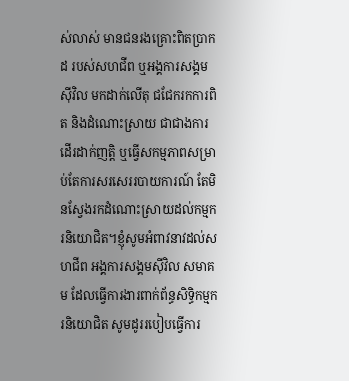ស់លាស់ មានជនរងគ្រោះពិតប្រាកដ របស់សហជីព ឬអង្គការសង្គមស៊ីវិល មកដាក់លើតុ ជជែករកការពិត និងដំណោះស្រាយ ជាជាងការដើរដាក់ញត្តិ ឬធ្វើសកម្មភាពសម្រាប់តែការសរសេររបាយការណ៍ តែមិនស្វែងរកដំណោះស្រាយដល់កម្មករនិយោជិត។ខ្ញុំសូមអំពាវនាវដល់សហជីព អង្គការសង្គមស៊ីវិល សមាគម ដែលធ្វើការងារពាក់ព័ន្ធសិទ្ធិកម្មករនិយោជិត សូមដូររបៀបធ្វើការ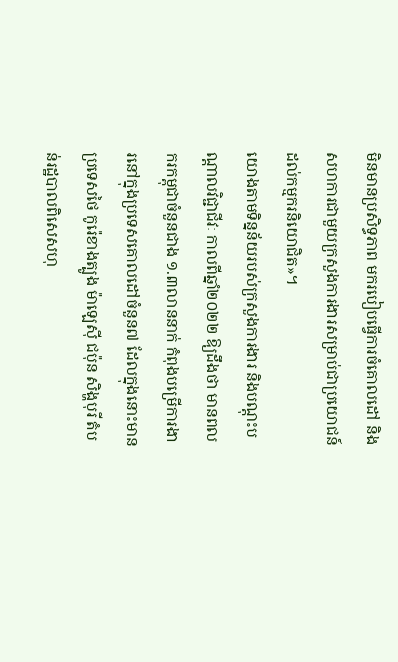មិនមានប្រសិទ្ធភាព មករបៀបធ្វើការចំគោលដៅ និងសហការជាមួយក្រសួងការងារសម្រាប់ជាប្រយោជន៍ដល់កម្មករនិយោជិត»។
យោងតាមទិន្នន័យរបស់ក្រសួងការងារ និងបណ្តុះបណ្តាលវិជ្ជាជីវៈ កាលពីឆ្នាំ២០២២ ឱ្យដឹងថា មានពលករកម្ពុជាចំនួនជាង ១.៣លាននាក់ កំពុងបម្រើការងារនៅក្នុងប្រទេសគោលដៅចំនួន៧ ដែលក្នុងនោះមាន ប្រទេសថៃ កូរ៉េខាងត្បូង ម៉ាឡេស៊ី ជប៉ុន សិង្ហបុរី តំបន់រដ្ឋបាលពិសេសហុ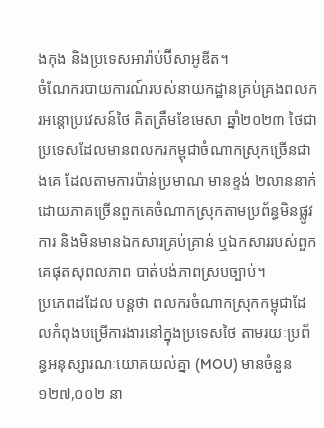ងកុង និងប្រទេសអារ៉ាប់ប៊ីសាអូឌីត។
ចំណែករបាយការណ៍របស់នាយកដ្ឋានគ្រប់គ្រងពលករអន្តោប្រវេសន៍ថៃ គិតត្រឹមខែមេសា ឆ្នាំ២០២៣ ថៃជាប្រទេសដែលមានពលករកម្ពុជាចំណាកស្រុកច្រើនជាងគេ ដែលតាមការប៉ាន់ប្រមាណ មានខ្ទង់ ២លាននាក់ ដោយភាគច្រើនពួកគេចំណាកស្រុកតាមប្រព័ន្ធមិនផ្លូវការ និងមិនមានឯកសារគ្រប់គ្រាន់ ឬឯកសាររបស់ពួកគេផុតសុពលភាព បាត់បង់ភាពស្របច្បាប់។
ប្រភេពដដែល បន្តថា ពលករចំណាកស្រុកកម្ពុជាដែលកំពុងបម្រើការងារនៅក្នុងប្រទេសថៃ តាមរយៈប្រព័ន្ធអនុស្សារណៈយោគយល់គ្នា (MOU) មានចំនួន ១២៧,០០២ នា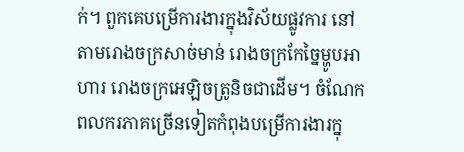ក់។ ពួកគេបម្រើការងារក្នុងវិស័យផ្លូវការ នៅតាមរោងចក្រសាច់មាន់ រោងចក្រកែច្នៃម្ហូបអាហារ រោងចក្រអេឡិចត្រូនិចជាដើម។ ចំណែកពលករភាគច្រើនទៀតកំពុងបម្រើការងារក្នុ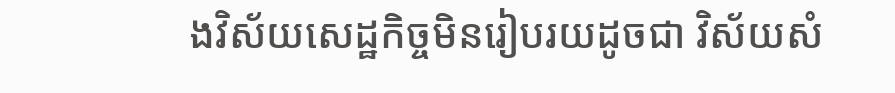ងវិស័យសេដ្ឋកិច្ចមិនរៀបរយដូចជា វិស័យសំ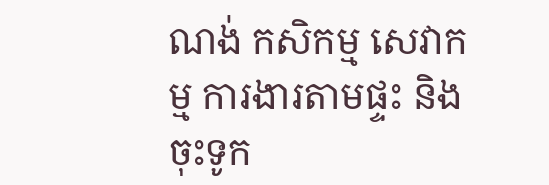ណង់ កសិកម្ម សេវាកម្ម ការងារតាមផ្ទះ និងចុះទូក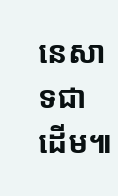នេសាទជាដើម៕